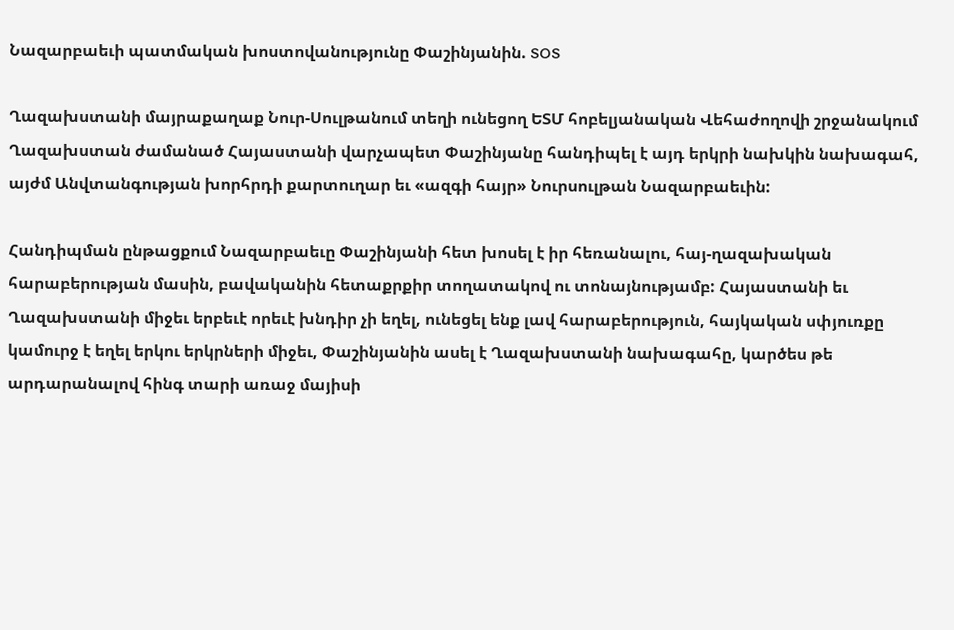Նազարբաեւի պատմական խոստովանությունը Փաշինյանին. SOS

Ղազախստանի մայրաքաղաք Նուր-Սուլթանում տեղի ունեցող ԵՏՄ հոբելյանական Վեհաժողովի շրջանակում Ղազախստան ժամանած Հայաստանի վարչապետ Փաշինյանը հանդիպել է այդ երկրի նախկին նախագահ, այժմ Անվտանգության խորհրդի քարտուղար եւ «ազգի հայր» Նուրսուլթան Նազարբաեւին:

Հանդիպման ընթացքում Նազարբաեւը Փաշինյանի հետ խոսել է իր հեռանալու, հայ-ղազախական հարաբերության մասին, բավականին հետաքրքիր տողատակով ու տոնայնությամբ: Հայաստանի եւ Ղազախստանի միջեւ երբեւէ որեւէ խնդիր չի եղել, ունեցել ենք լավ հարաբերություն, հայկական սփյուռքը կամուրջ է եղել երկու երկրների միջեւ, Փաշինյանին ասել է Ղազախստանի նախագահը, կարծես թե արդարանալով հինգ տարի առաջ մայիսի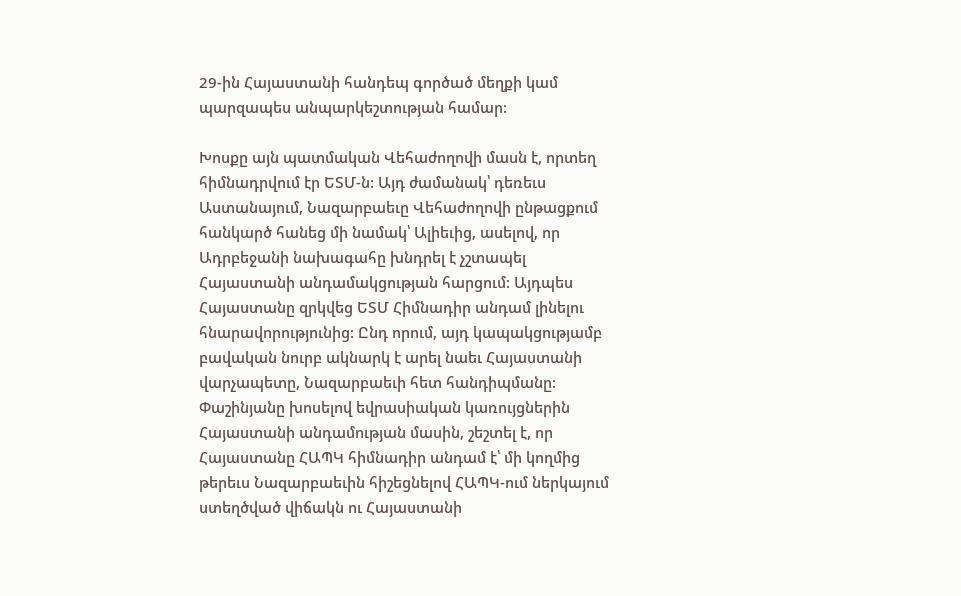29-ին Հայաստանի հանդեպ գործած մեղքի կամ պարզապես անպարկեշտության համար:

Խոսքը այն պատմական Վեհաժողովի մասն է, որտեղ հիմնադրվում էր ԵՏՄ-ն: Այդ ժամանակ՝ դեռեւս Աստանայում, Նազարբաեւը Վեհաժողովի ընթացքում հանկարծ հանեց մի նամակ՝ Ալիեւից, ասելով, որ Ադրբեջանի նախագահը խնդրել է չշտապել Հայաստանի անդամակցության հարցում: Այդպես Հայաստանը զրկվեց ԵՏՄ Հիմնադիր անդամ լինելու հնարավորությունից: Ընդ որում, այդ կապակցությամբ բավական նուրբ ակնարկ է արել նաեւ Հայաստանի վարչապետը, Նազարբաեւի հետ հանդիպմանը: Փաշինյանը խոսելով եվրասիական կառույցներին Հայաստանի անդամության մասին, շեշտել է, որ Հայաստանը ՀԱՊԿ հիմնադիր անդամ է՝ մի կողմից թերեւս Նազարբաեւին հիշեցնելով ՀԱՊԿ-ում ներկայում ստեղծված վիճակն ու Հայաստանի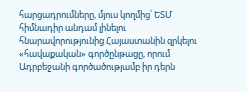հարցադրումները, մյուս կողմից՝ ԵՏՄ հիմնադիր անդամ լինելու հնարավորությունից Հայաստանին զրկելու «հավաքական» գործընթացը, որում Ադրբեջանի գործածությամբ իր դերն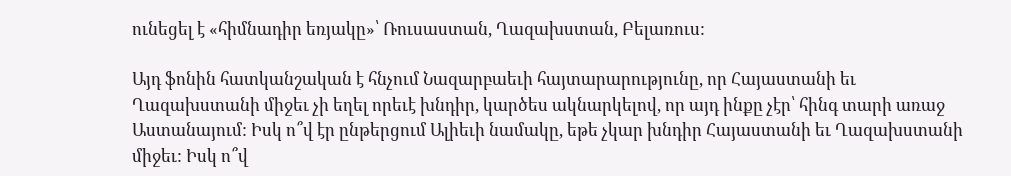ունեցել է «հիմնադիր եռյակը»՝ Ռուսաստան, Ղազախստան, Բելառուս:

Այդ ֆոնին հատկանշական է հնչում Նազարբաեւի հայտարարությունը, որ Հայաստանի եւ Ղազախստանի միջեւ չի եղել որեւէ խնդիր, կարծես ակնարկելով, որ այդ ինքը չէր՝ հինգ տարի առաջ Աստանայում: Իսկ ո՞վ էր ընթերցում Ալիեւի նամակը, եթե չկար խնդիր Հայաստանի եւ Ղազախստանի միջեւ: Իսկ ո՞վ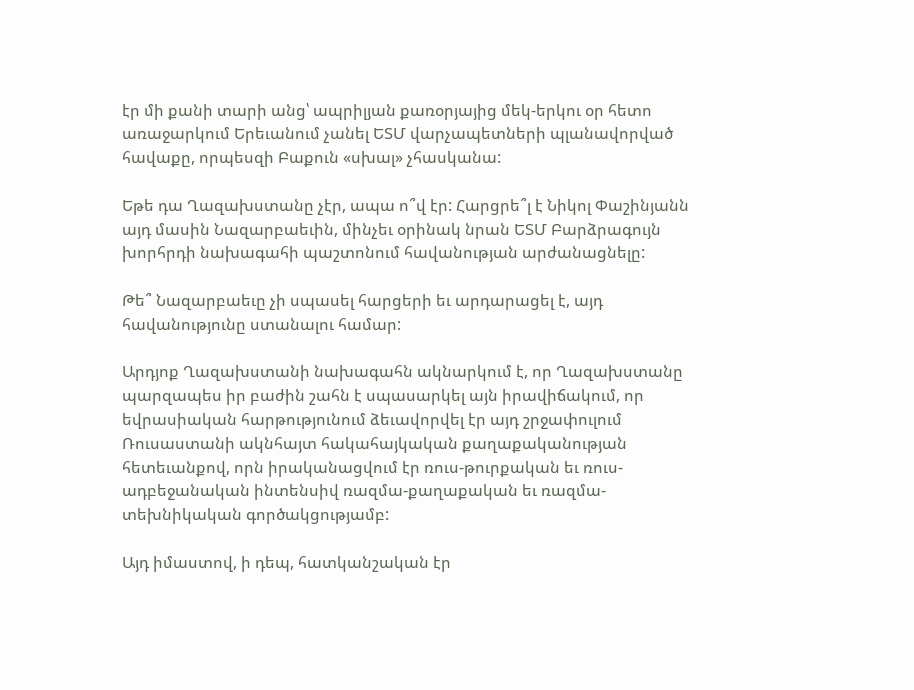էր մի քանի տարի անց՝ ապրիլյան քառօրյայից մեկ-երկու օր հետո առաջարկում Երեւանում չանել ԵՏՄ վարչապետների պլանավորված հավաքը, որպեսզի Բաքուն «սխալ» չհասկանա:

Եթե դա Ղազախստանը չէր, ապա ո՞վ էր: Հարցրե՞լ է Նիկոլ Փաշինյանն այդ մասին Նազարբաեւին, մինչեւ օրինակ նրան ԵՏՄ Բարձրագույն խորհրդի նախագահի պաշտոնում հավանության արժանացնելը:

Թե՞ Նազարբաեւը չի սպասել հարցերի եւ արդարացել է, այդ հավանությունը ստանալու համար:

Արդյոք Ղազախստանի նախագահն ակնարկում է, որ Ղազախստանը պարզապես իր բաժին շահն է սպասարկել այն իրավիճակում, որ եվրասիական հարթությունում ձեւավորվել էր այդ շրջափուլում Ռուսաստանի ակնհայտ հակահայկական քաղաքականության հետեւանքով, որն իրականացվում էր ռուս-թուրքական եւ ռուս-ադբեջանական ինտենսիվ ռազմա-քաղաքական եւ ռազմա-տեխնիկական գործակցությամբ:

Այդ իմաստով, ի դեպ, հատկանշական էր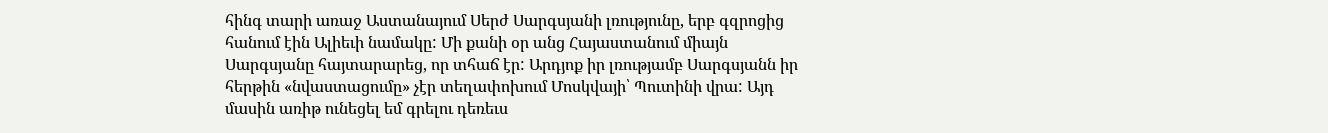հինգ տարի առաջ Աստանայում Սերժ Սարգսյանի լռությունը, երբ գզրոցից հանում էին Ալիեւի նամակը: Մի քանի օր անց Հայաստանում միայն Սարգսյանը հայտարարեց, որ տհաճ էր: Արդյոք իր լռությամբ Սարգսյանն իր հերթին «նվաստացումը» չէր տեղափոխում Մոսկվայի՝ Պուտինի վրա: Այդ մասին առիթ ունեցել եմ գրելու դեռեւս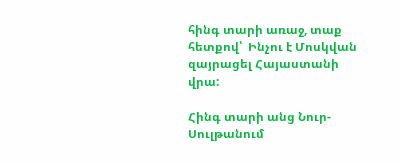հինգ տարի առաջ, տաք հետքով՝  Ինչու է Մոսկվան զայրացել Հայաստանի վրա:

Հինգ տարի անց Նուր-Սուլթանում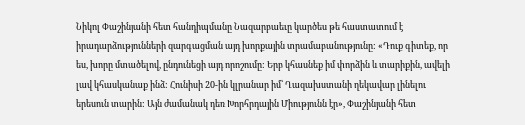Նիկոլ Փաշինյանի հետ հանդիպմանը Նազարբաեւը կարծես թե հաստատում է իրադարձությունների զարգացման այդ խորքային տրամաբանությունը: «Դուք գիտեք, որ ես, խորը մտածելով, ընդունեցի այդ որոշումը: Երբ կհասնեք իմ փորձին և տարիքին, ավելի լավ կհասկանաք ինձ: Հունիսի 20-ին կլրանար իմ՝ Ղազախստանի ղեկավար լինելու երեսուն տարին: Այն ժամանակ դեռ Խորհրդային Միությունն էր», Փաշինյանի հետ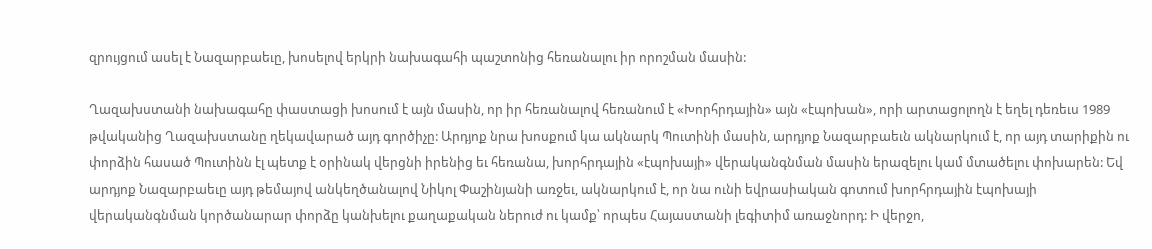զրույցում ասել է Նազարբաեւը, խոսելով երկրի նախագահի պաշտոնից հեռանալու իր որոշման մասին:

Ղազախստանի նախագահը փաստացի խոսում է այն մասին, որ իր հեռանալով հեռանում է «Խորհրդային» այն «էպոխան», որի արտացոլողն է եղել դեռեւս 1989 թվականից Ղազախստանը ղեկավարած այդ գործիչը: Արդյոք նրա խոսքում կա ակնարկ Պուտինի մասին, արդյոք Նազարբաեւն ակնարկում է, որ այդ տարիքին ու փորձին հասած Պուտինն էլ պետք է օրինակ վերցնի իրենից եւ հեռանա, խորհրդային «էպոխայի» վերականգնման մասին երազելու կամ մտածելու փոխարեն: Եվ արդյոք Նազարբաեւը այդ թեմայով անկեղծանալով Նիկոլ Փաշինյանի առջեւ, ակնարկում է, որ նա ունի եվրասիական գոտում խորհրդային էպոխայի վերականգնման կործանարար փորձը կանխելու քաղաքական ներուժ ու կամք՝ որպես Հայաստանի լեգիտիմ առաջնորդ: Ի վերջո,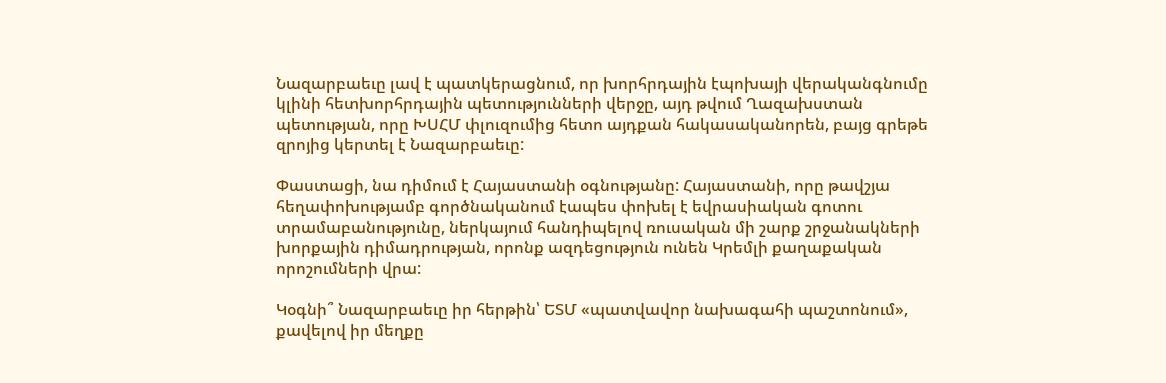Նազարբաեւը լավ է պատկերացնում, որ խորհրդային էպոխայի վերականգնումը կլինի հետխորհրդային պետությունների վերջը, այդ թվում Ղազախստան պետության, որը ԽՍՀՄ փլուզումից հետո այդքան հակասականորեն, բայց գրեթե զրոյից կերտել է Նազարբաեւը:

Փաստացի, նա դիմում է Հայաստանի օգնությանը: Հայաստանի, որը թավշյա հեղափոխությամբ գործնականում էապես փոխել է եվրասիական գոտու տրամաբանությունը, ներկայում հանդիպելով ռուսական մի շարք շրջանակների  խորքային դիմադրության, որոնք ազդեցություն ունեն Կրեմլի քաղաքական որոշումների վրա:

Կօգնի՞ Նազարբաեւը իր հերթին՝ ԵՏՄ «պատվավոր նախագահի պաշտոնում», քավելով իր մեղքը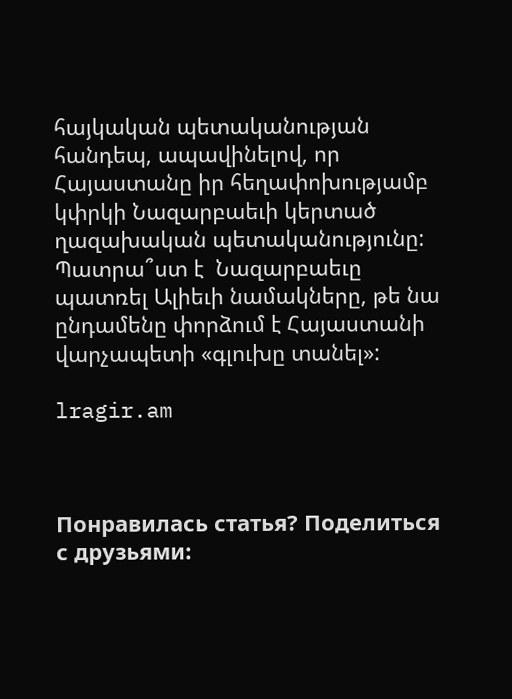հայկական պետականության հանդեպ, ապավինելով, որ Հայաստանը իր հեղափոխությամբ կփրկի Նազարբաեւի կերտած ղազախական պետականությունը: Պատրա՞ստ է  Նազարբաեւը պատռել Ալիեւի նամակները, թե նա ընդամենը փորձում է Հայաստանի վարչապետի «գլուխը տանել»:

lragir.am



Понравилась статья? Поделиться с друзьями: